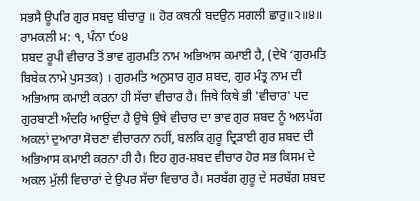ਸਭਸੈ ਊਪਰਿ ਗੁਰ ਸਬਦੁ ਬੀਚਾਰੁ ॥ ਹੋਰ ਕਥਨੀ ਬਦਉਨ ਸਗਲੀ ਛਾਰੁ॥੨॥੪॥
ਰਾਮਕਲੀ ਮ: ੧, ਪੰਨਾ ੯੦੪
ਸ਼ਬਦ ਰੂਪੀ ਵੀਚਾਰ ਤੋਂ ਭਾਵ ਗੁਰਮਤਿ ਨਾਮ ਅਭਿਆਸ ਕਮਾਈ ਹੈ, (ਦੇਖੋ ‘ਗੁਰਮਤਿ ਬਿਬੇਕ ਨਾਮੇ ਪੁਸਤਕ) । ਗੁਰਮਤਿ ਅਨੁਸਾਰ ਗੁਰ ਸ਼ਬਦ, ਗੁਰ ਮੰਤ੍ਰ ਨਾਮ ਦੀ ਅਭਿਆਸ ਕਮਾਈ ਕਰਨਾ ਹੀ ਸੱਚਾ ਵੀਚਾਰ ਹੈ। ਜਿਥੇ ਕਿਥੇ ਭੀ 'ਵੀਚਾਰ' ਪਦ ਗੁਰਬਾਣੀ ਅੰਦਰਿ ਆਉਂਦਾ ਹੈ ਉਥੇ ਉਥੇ ਵੀਚਾਰ ਦਾ ਭਾਵ ਗੁਰ ਸ਼ਬਦ ਨੂੰ ਅਲਪੱਗ ਅਕਲਾਂ ਦੁਆਰਾ ਸੋਚਣਾ ਵੀਚਾਰਨਾ ਨਹੀਂ, ਬਲਕਿ ਗੁਰੂ ਦ੍ਰਿੜਾਈ ਗੁਰ ਸ਼ਬਦ ਦੀ ਅਭਿਆਸ ਕਮਾਈ ਕਰਨਾ ਹੀ ਹੈ। ਇਹ ਗੁਰ-ਸ਼ਬਦ ਵੀਚਾਰ ਹੋਰ ਸਭ ਕਿਸਮ ਦੇ ਅਕਲ ਮੁੱਲੀ ਵਿਚਾਰਾਂ ਦੇ ਉਪਰ ਸੱਚਾ ਵਿਚਾਰ ਹੈ। ਸਰਬੱਗ ਗੁਰੂ ਦੇ ਸਰਬੱਗ ਸ਼ਬਦ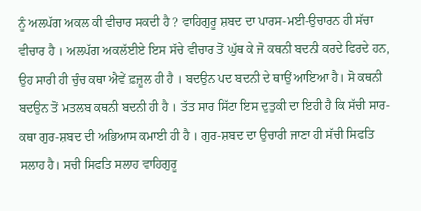ਨੂੰ ਅਲਪੱਗ ਅਕਲ ਕੀ ਵੀਚਾਰ ਸਕਦੀ ਹੈ ? ਵਾਹਿਗੁਰੂ ਸ਼ਬਦ ਦਾ ਪਾਰਸ-ਮਈ-ਉਚਾਰਨ ਹੀ ਸੱਚਾ ਵੀਚਾਰ ਹੈ । ਅਲਪੱਗ ਅਕਲੱਈਏ ਇਸ ਸੱਚੇ ਵੀਚਾਰ ਤੋਂ ਘੁੱਥ ਕੇ ਜੋ ਕਥਨੀ ਬਦਨੀ ਕਰਦੇ ਫਿਰਦੇ ਹਨ, ਉਹ ਸਾਰੀ ਹੀ ਚੁੰਚ ਕਥਾ ਐਵੇਂ ਫ਼ਜ਼ੂਲ ਹੀ ਹੈ । ਬਦਉਨ ਪਦ ਬਦਨੀ ਦੇ ਥਾਉਂ ਆਇਆ ਹੈ। ਸੋ ਕਥਨੀ ਬਦਉਨ ਤੋਂ ਮਤਲਬ ਕਥਨੀ ਬਦਨੀ ਹੀ ਹੈ । ਤੱਤ ਸਾਰ ਸਿੱਟਾ ਇਸ ਦੁਤੁਕੀ ਦਾ ਇਹੀ ਹੈ ਕਿ ਸੱਚੀ ਸਾਰ-ਕਥਾ ਗੁਰ-ਸ਼ਬਦ ਦੀ ਅਭਿਆਸ ਕਮਾਈ ਹੀ ਹੈ । ਗੁਰ-ਸ਼ਬਦ ਦਾ ਉਚਾਰੀ ਜਾਣਾ ਹੀ ਸੱਚੀ ਸਿਫਤਿ ਸਲਾਹ ਹੈ। ਸਚੀ ਸਿਫਤਿ ਸਲਾਹ ਵਾਹਿਗੁਰੂ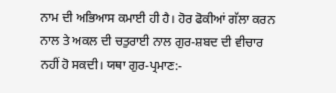ਨਾਮ ਦੀ ਅਭਿਆਸ ਕਮਾਈ ਹੀ ਹੈ। ਹੋਰ ਫੋਕੀਆਂ ਗੱਲਾ ਕਰਨ ਨਾਲ ਤੇ ਅਕਲ ਦੀ ਚਤੁਰਾਈ ਨਾਲ ਗੁਰ-ਸ਼ਬਦ ਦੀ ਵੀਚਾਰ ਨਹੀਂ ਹੋ ਸਕਦੀ। ਯਥਾ ਗੁਰ-ਪ੍ਰਮਾਣ:-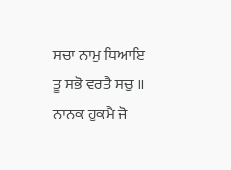ਸਚਾ ਨਾਮੁ ਧਿਆਇ ਤੂ ਸਭੋ ਵਰਤੈ ਸਚੁ ॥
ਨਾਨਕ ਹੁਕਮੈ ਜੋ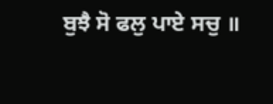ਬੁਝੈ ਸੋ ਫਲੁ ਪਾਏ ਸਚੁ ॥